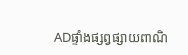ADផ្ទាំងផ្សព្វផ្សាយពាណិ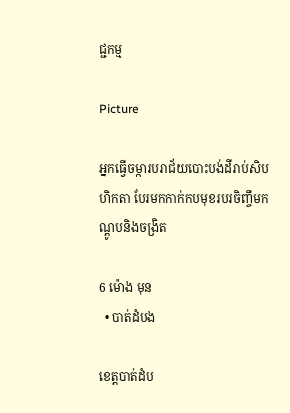ជ្ជកម្ម

Picture

អ្នកធ្វើចម្ការបរាជ័យបោះបង់ដីរាប់សិបហិកតា បែរមកកាក់កបមុខរបរចិញ្ចឹមកណ្ដូបនិងចង្រិត

6 ម៉ោង មុន
  • បាត់ដំបង

ខេត្តបាត់ដំប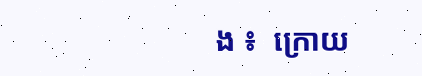ង ៖  ក្រោយ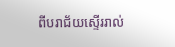ពីបរាជ័យស្ទើររាល់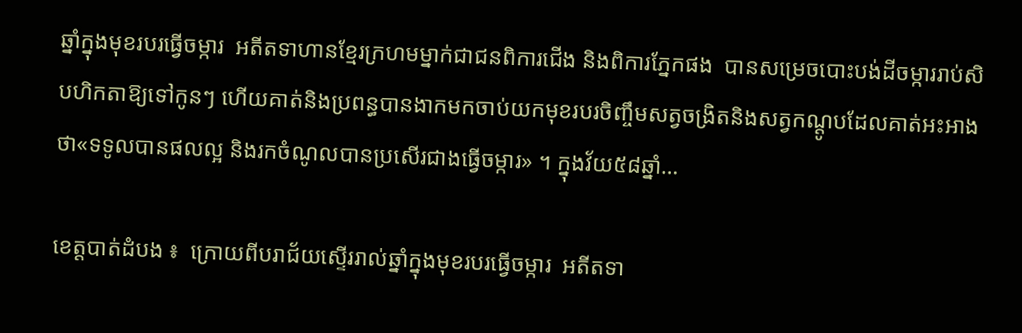ឆ្នាំក្នុងមុខរបរធ្វើចម្ការ  អតីតទាហានខ្មែរក្រហមម្នាក់ជាជនពិការជើង និងពិការភ្នែកផង  បានសម្រេចបោះបង់ដីចម្ការរាប់សិបហិកតាឱ្យទៅកូនៗ ហើយគាត់និងប្រពន្ធបានងាកមកចាប់យកមុខរបរចិញ្ចឹមសត្វចង្រិតនិងសត្វកណ្ដូបដែលគាត់អះអាងថា«ទទូលបានផលល្អ និងរកចំណូលបានប្រសើរជាងធ្វើចម្ការ» ។ ក្នុងវ័យ៥៨ឆ្នាំ…

ខេត្តបាត់ដំបង ៖  ក្រោយពីបរាជ័យស្ទើររាល់ឆ្នាំក្នុងមុខរបរធ្វើចម្ការ  អតីតទា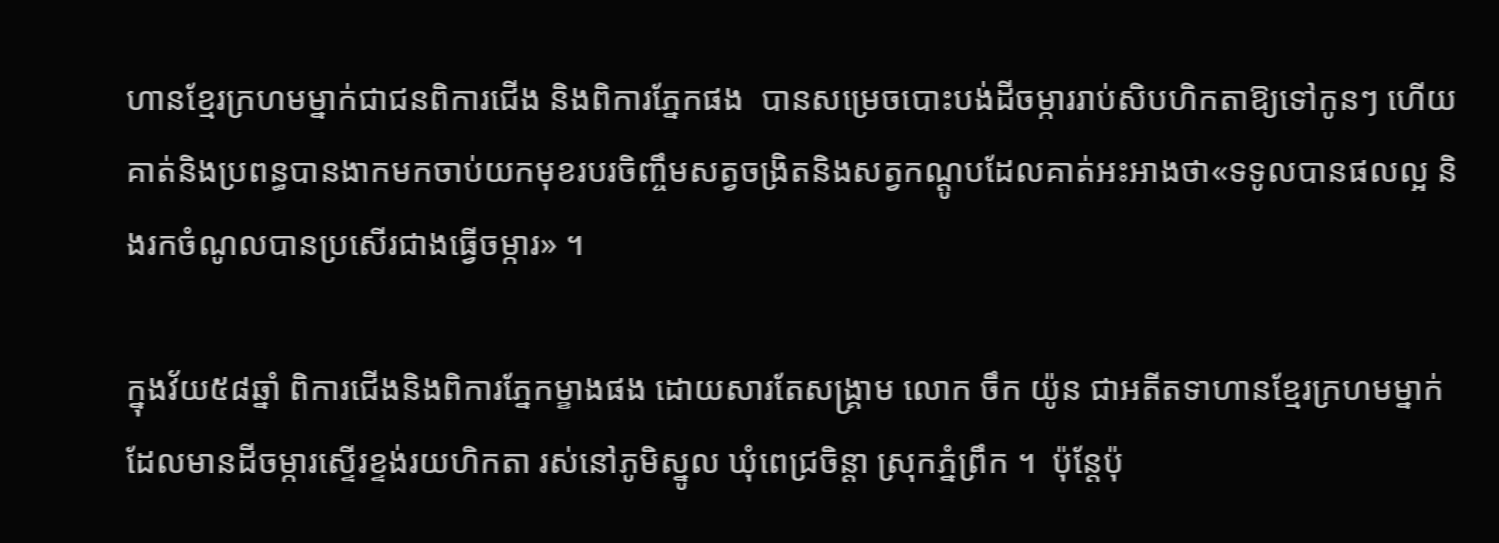ហានខ្មែរក្រហមម្នាក់ជាជនពិការជើង និងពិការភ្នែកផង  បានសម្រេចបោះបង់ដីចម្ការរាប់សិបហិកតាឱ្យទៅកូនៗ ហើយគាត់និងប្រពន្ធបានងាកមកចាប់យកមុខរបរចិញ្ចឹមសត្វចង្រិតនិងសត្វកណ្ដូបដែលគាត់អះអាងថា«ទទូលបានផលល្អ និងរកចំណូលបានប្រសើរជាងធ្វើចម្ការ» ។

ក្នុងវ័យ៥៨ឆ្នាំ ពិការជើងនិងពិការភ្នែកម្ខាងផង ដោយសារតែសង្គ្រាម លោក ចឹក យ៉ូន ជាអតីតទាហានខ្មែរក្រហមម្នាក់ដែលមានដីចម្ការស្ទើរខ្ទង់រយហិកតា រស់នៅភូមិស្នូល ឃុំពេជ្រចិន្តា ស្រុកភ្នំព្រឹក ។  ប៉ុន្តែប៉ុ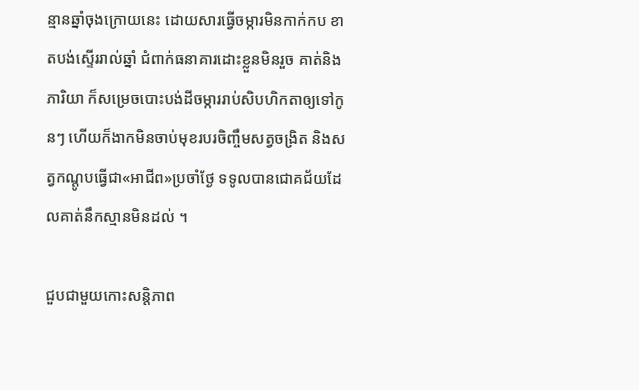ន្មានឆ្នាំចុងក្រោយនេះ ដោយសារធ្វើចម្ការមិនកាក់កប ខាតបង់ស្ទើររាល់ឆ្នាំ ជំពាក់ធនាគារដោះខ្លួនមិនរួច គាត់និងភារិយា ក៏សម្រេចបោះបង់ដីចម្ការរាប់សិបហិកតាឲ្យទៅកូនៗ ហើយក៏ងាកមិនចាប់មុខរបរចិញ្ចឹមសត្វចង្រិត និងសត្វកណ្ដូបធ្វើជា«អាជីព»ប្រចាំថ្ងែ ទទូលបានជោគជ័យដែលគាត់នឹកស្មានមិនដល់ ។

ជួបជាមួយកោះសន្តិភាព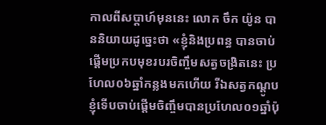កាលពីសប្ដាហ៍មុននេះ លោក ចឹក យ៉ូន បាននិយាយដូច្នេះថា «ខ្ញុំនិងប្រពន្ធ បានចាប់ផ្ដើមប្រកបមុខរបរចិញ្ចឹមសត្វចង្រិតនេះ ប្រហែល០៦ឆ្នាំកន្លងមកហើយ រីឯសត្វកណ្ដូបខ្ញុំទើបចាប់ផ្ដើមចិញ្ចឹមបានប្រហែល០១ឆ្នាំប៉ុ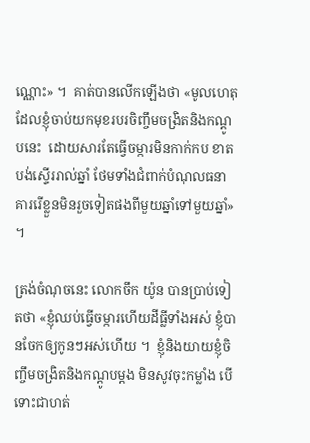ណ្ណោះ» ។  គាត់បានលើកឡើងថា «មូលហេតុដែលខ្ញុំចាប់យកមុខរបរចិញ្ចឹមចង្រិតនិងកណ្ដូបនេះ  ដោយសារតែធ្វើចម្ការមិនកាក់កប ខាតបង់ស្ទើររាល់ឆ្នាំ ថែមទាំងជំពាក់បំណុលធនាគាររើខ្លួនមិនរួចទៀតផងពីមួយឆ្នាំទៅមួយឆ្នាំ» ។

ត្រង់ចំណុចនេះ លោកចឹក យ៉ូន បានប្រាប់ទៀតថា «ខ្ញុំឈប់ធ្វើចម្ការហើយដីធ្លីទាំងអស់ ខ្ញុំបានចែកឲ្យកូនៗអស់ហើយ ។  ខ្ញុំនិងយាយខ្ញុំចិញ្ចឹមចង្រិតនិងកណ្ដូបម្ដង មិនសូវចុះកម្លាំង បើទោះជាហត់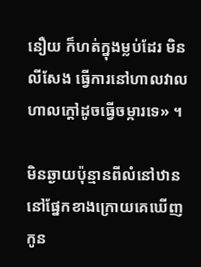នឿយ ក៏ហត់ក្នុងម្លប់ដែរ មិនលីសែង ធ្វើការនៅហាលវាល ហាលក្ដៅដូចធ្វើចម្ការទេ» ។

មិនឆ្ងាយប៉ុន្មានពីលំនៅឋាន នៅផ្នែកខាងក្រោយគេឃើញកូន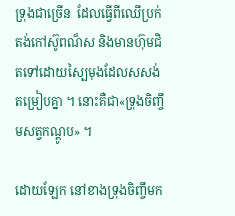ទ្រុងជាច្រើន  ដែលធ្វើពីឈើប្រក់តង់កៅស៊ូពណ៏ស និងមានហ៊ុមជិតទៅដោយស្បៃមុងដែលសសង់តម្រៀបគ្នា ។ នោះគឺជា«ទ្រុងចិញ្ចឹមសត្វកណ្ដូប» ។

ដោយឡែក នៅខាងទ្រុងចិញ្ចឹមក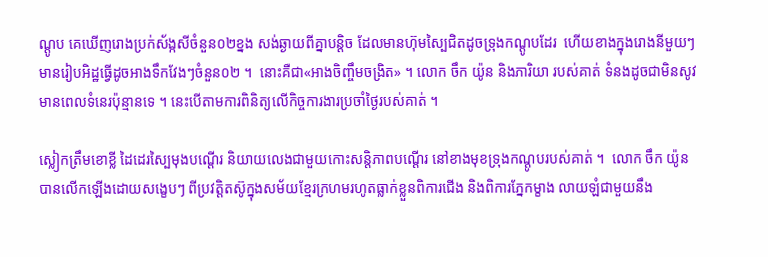ណ្ដូប គេឃើញរោងប្រក់ស័ង្កសីចំនួន០២ខ្នង សង់ឆ្ងាយពីគ្នាបន្តិច ដែលមានហ៊ុមស្បៃជិតដូចទ្រុងកណ្ដូបដែរ  ហើយខាងក្នុងរោងនីមួយៗ មានរៀបអិដ្ឋធ្វើដូចអាងទឹកវែងៗចំនួន០២ ។  នោះគឺជា«អាងចិញ្ចឹមចង្រិត» ។ លោក ចឹក យ៉ូន និងភារិយា របស់គាត់ ទំនងដូចជាមិនសូវមានពេលទំនេរប៉ុន្មានទេ ។ នេះបើតាមការពិនិត្យលើកិច្ចការងារប្រចាំថ្ងៃរបស់គាត់ ។

ស្លៀកត្រឹមខោខ្លី ដៃដេរស្បៃមុងបណ្ដើរ និយាយលេងជាមួយកោះសន្តិភាពបណ្ដើរ នៅខាងមុខទ្រុងកណ្ដូបរបស់គាត់ ។  លោក ចឹក យ៉ូន បានលើកឡើងដោយសង្ខេបៗ ពីប្រវត្តិតស៊ូក្នុងសម័យខ្មែរក្រហមរហូតធ្លាក់ខ្លួនពិការជើង និងពិការភ្នែកម្ខាង លាយឡំជាមួយនឹង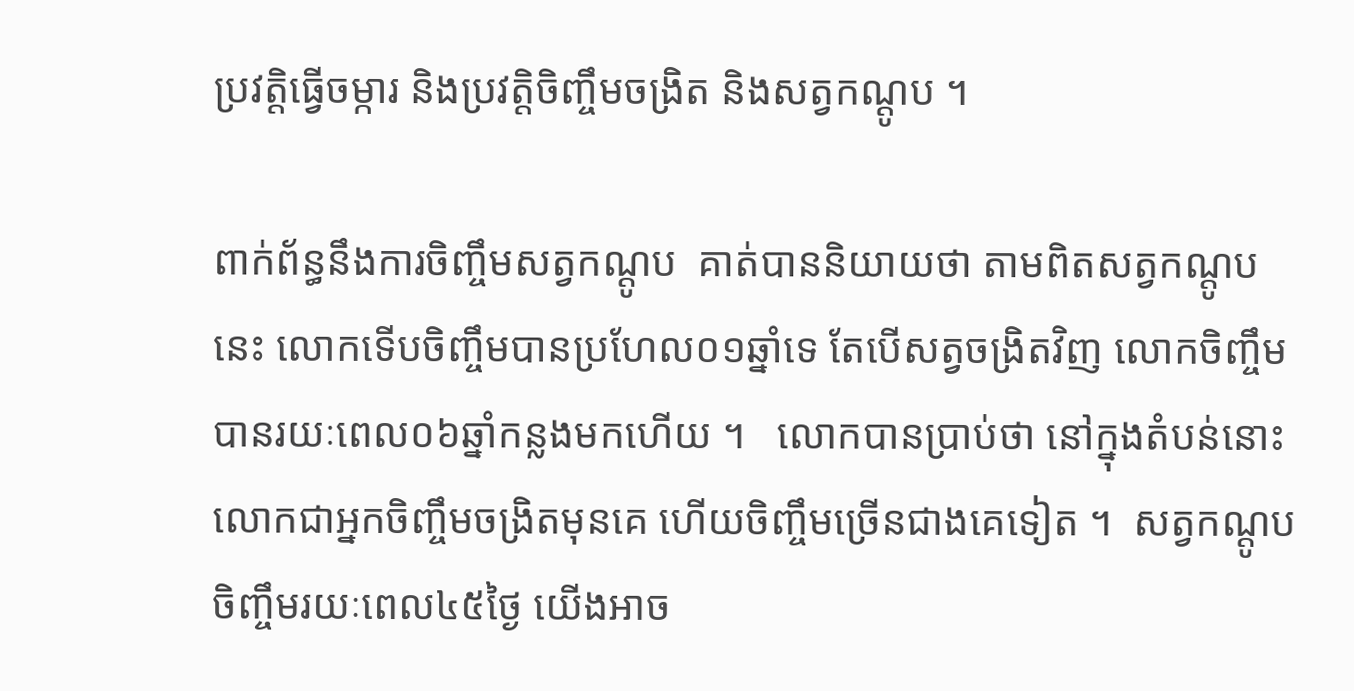ប្រវត្តិធ្វើចម្ការ និងប្រវត្តិចិញ្ចឹមចង្រិត និងសត្វកណ្ដូប ។

ពាក់ព័ន្ធនឹងការចិញ្ចឹមសត្វកណ្ដូប  គាត់បាននិយាយថា តាមពិតសត្វកណ្ដូបនេះ លោកទើបចិញ្ចឹមបានប្រហែល០១ឆ្នាំទេ តែបើសត្វចង្រិតវិញ លោកចិញ្ចឹមបានរយៈពេល០៦ឆ្នាំកន្លងមកហើយ ។   លោកបានប្រាប់ថា នៅក្នុងតំបន់នោះ លោកជាអ្នកចិញ្ចឹមចង្រិតមុនគេ ហើយចិញ្ចឹមច្រើនជាងគេទៀត ។  សត្វកណ្ដូបចិញ្ចឹមរយៈពេល៤៥ថ្ងៃ យើងអាច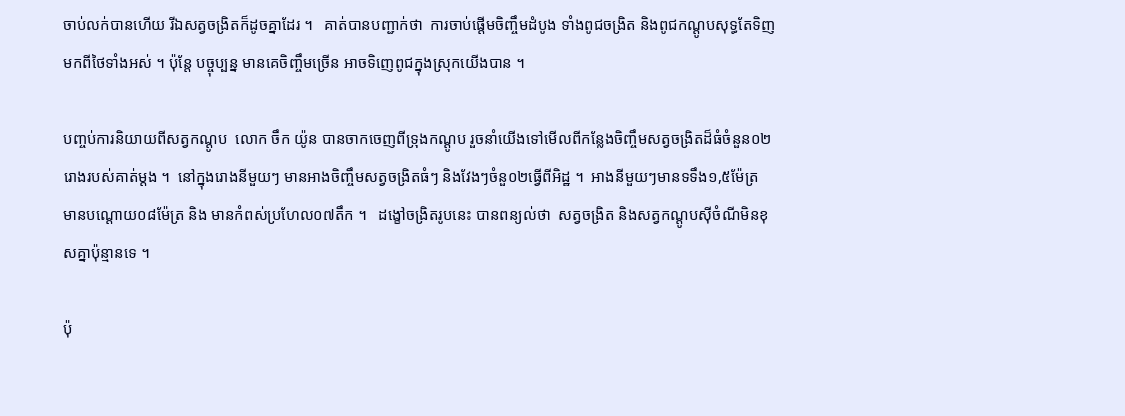ចាប់លក់បានហើយ រីឯសត្វចង្រិតក៏ដូចគ្នាដែរ ។   គាត់បានបញ្ជាក់ថា  ការចាប់ផ្ដើមចិញ្ចឹមដំបូង ទាំងពូជចង្រិត និងពូជកណ្ដូបសុទ្ធតែទិញមកពីថៃទាំងអស់ ។ ប៉ុន្តែ បច្ចុប្បន្ន មានគេចិញ្ចឹមច្រើន អាចទិញេពូជក្នុងស្រុកយើងបាន ។

បញ្ចប់ការនិយាយពីសត្វកណ្ដូប  លោក ចឹក យ៉ូន បានចាកចេញពីទ្រុងកណ្ដូប រួចនាំយើងទៅមើលពីកន្លែងចិញ្ចឹមសត្វចង្រិតដ៏ធំចំនួន០២រោងរបស់គាត់ម្ដង ។  នៅក្នុងរោងនីមួយៗ មានអាងចិញ្ចឹមសត្វចង្រិតធំៗ និងវែងៗចំនួ០២ធ្វើពីអិដ្ឋ ។  អាងនីមួយៗមានទទឹង១,៥ម៉ែត្រ  មានបណ្ដោយ០៨ម៉ែត្រ និង មានកំពស់ប្រហែល០៧តឹក ។   ដង្ខៅចង្រិតរូបនេះ បានពន្យល់ថា  សត្វចង្រិត និងសត្វកណ្ដូបស៊ីចំណីមិនខុសគ្នាប៉ុន្មានទេ ។

ប៉ុ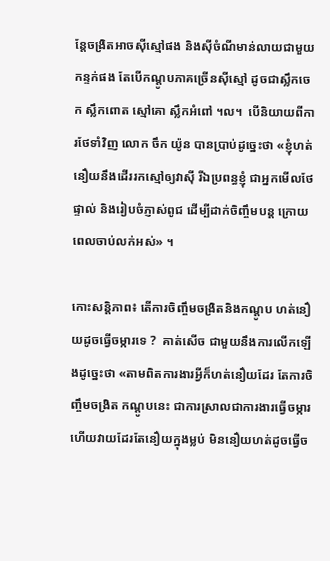ន្តែចង្រិតអាចស៊ីស្មៅផង និងស៊ីចំណីមាន់លាយជាមួយកន្ទក់ផង តែបើកណ្ដូបភាគច្រើនស៊ីស្មៅ ដូចជាស្លឹកចេក ស្លឹកពោត ស្មៅគោ ស្លឹកអំពៅ ។ល។  បើនិយាយពីការថែទាំវិញ លោក ចឹក យ៉ូន បានប្រាប់ដូច្នេះថា «ខ្ញុំហត់នឿយនឹងដើររកស្មៅឲ្យវាស៊ី រីឯប្រពន្ធខ្ញុំ ជាអ្នកមើលថែផ្ទាល់ និងរៀបចំភ្ញាស់ពូជ ដើម្បីដាក់ចិញ្ចឹមបន្ត ក្រោយពេលចាប់លក់អស់» ។

កោះសន្តិភាព៖ តើការចិញ្ចឹមចង្រិតនិងកណ្ដូប ហត់នឿយដូចធ្វើចម្ការទេ ?  គាត់សើច ជាមួយនឹងការលើកឡើងដូច្នេះថា «តាមពិតការងារអ្វីក៏ហត់នឿយដែរ តែការចិញ្ចឹមចង្រិត កណ្ដូបនេះ ជាការស្រាលជាការងារធ្វើចម្ការ ហើយវាយដែរតែនឿយក្នុងម្លប់ មិននឿយហត់ដូចធ្វើច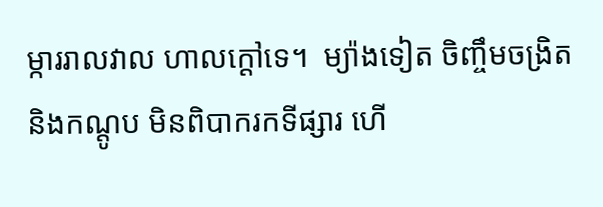ម្ការរាលវាល ហាលក្ដៅទេ។  ម្យ៉ាងទៀត ចិញ្ចឹមចង្រិតនិងកណ្ដូប មិនពិបាករកទីផ្សារ ហើ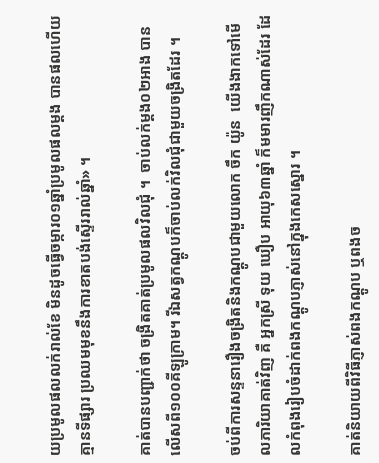យប្រមូលផលលក់រាល់ខែ មិនដូចធ្វើចម្ការ០១ឆ្នាំប្រមូលផលម្ដង បានផលហើយគ្មានទីផ្សារ ប្រឈមមុខនឹងការខាតបង់ស្ទើររាល់ឆ្នាំ» ។

គាត់បានបញ្ជាក់ថា ចង្រិតគាត់ប្រមូលផលវិលជុំ ។  ចាប់លក់ម្ដង០២អាង បានលើសពី១០០គីឡូក្រាម។ រីឯសត្វកណ្ដូបក៏ចាប់លក់វិលជុំជាមួយចង្រិតដែរ ។

ចប់ពីការសន្ទនារឿងចង្រិតនិងកណ្ដូបជាមួយលោក ចឹក យ៉ូន  យើងងាកទៅមើលភារិយាគាត់វិញ គឺ អ្នកស្រី ទុយ ឃឿប អាយុ៦៣ឆ្នាំ ក៏មមារញឹកណាស់ដែរ ដែលកំពុងរៀបចំដាក់ពងកណ្ដូបភ្ញាស់នៅក្នុងកេសស្នោរ ។

គាត់និយាយពីវិធីភ្ញាស់ពងកណ្ដូប ឬពងច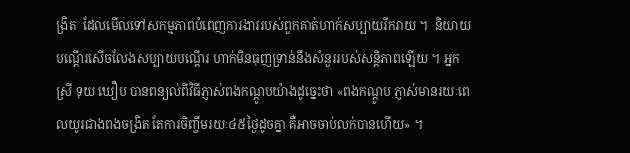ង្រិត  ដែលមើលទៅសកម្មភាពបំពេញការងាររបស់ពួកគាត់ហាក់សប្បាយរីករាយ ។  និយាយបណ្ដើរសើចលែងសប្បាយបណ្ដើរ ហាក់មិនធុញទ្រាន់នឹងសំនួររបស់សន្តិភាពឡើយ ។ អ្នកស្រី ទុយ ឃឿប បានពន្យល់ពីវិធីភ្ញាស់ពងកណ្ដូបយ៉ាងដូច្នេះថា «ពងកណ្ដូប ភ្ញាស់មានរយៈពេលយូរជាងពងចង្រិត តែការចិញ្ចឹមរយៈ៤៥ថ្ងៃដូចគ្នា គឺអាចចាប់លក់បានហើយ» ។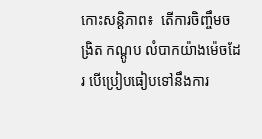កោះសន្តិភាព៖  តើការចិញ្ចឹមចង្រិត កណ្ដូប លំបាកយ៉ាងម៉េចដែរ បើប្រៀបធៀបទៅនឹងការ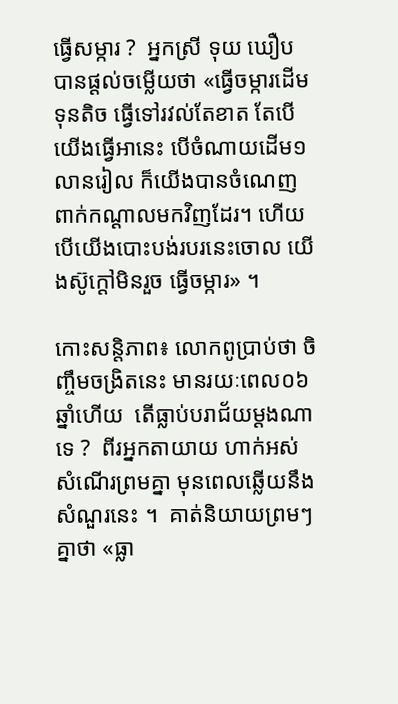ធ្វើសម្ការ ?  អ្នកស្រី ទុយ ឃឿប បានផ្ដល់ចម្លើយថា «ធ្វើចម្ការដើមទុនតិច ធ្វើទៅរវល់តែខាត តែបើយើងធ្វើអានេះ បើចំណាយដើម១លានរៀល ក៏យើងបានចំណេញពាក់កណ្ដាលមកវិញដែរ។ ហើយបើយើងបោះបង់របរនេះចោល យើងស៊ូក្ដៅមិនរួច ធ្វើចម្ការ» ។

កោះសន្តិភាព៖ លោកពូប្រាប់ថា ចិញ្ចឹមចង្រិតនេះ មានរយៈពេល០៦ឆ្នាំហើយ  តើធ្លាប់បរាជ័យម្ដងណាទេ ?  ពីរអ្នកតាយាយ ហាក់អស់សំណើរព្រមគ្នា មុនពេលឆ្លើយនឹងសំណួរនេះ ។  គាត់និយាយព្រមៗគ្នាថា «ធ្លា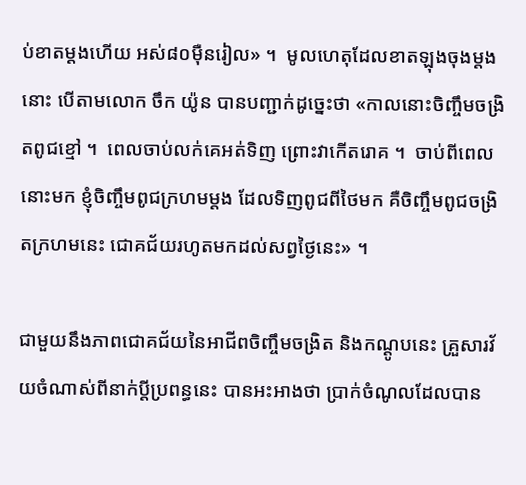ប់ខាតម្ដងហើយ អស់៨០ម៉ឺនរៀល» ។  មូលហេតុដែលខាតឡុងចុងម្ដងនោះ បើតាមលោក ចឹក យ៉ូន បានបញ្ជាក់ដូច្នេះថា «កាលនោះចិញ្ចឹមចង្រិតពូជខ្មៅ ។  ពេលចាប់លក់គេអត់ទិញ ព្រោះវាកើតរោគ ។  ចាប់ពីពេលនោះមក ខ្ញុំចិញ្ចឹមពូជក្រហមម្ដង ដែលទិញពូជពីថៃមក គឺចិញ្ចឹមពូជចង្រិតក្រហមនេះ ជោគជ័យរហូតមកដល់សព្វថ្ងៃនេះ» ។

ជាមួយនឹងភាពជោគជ័យនៃអាជីពចិញ្ចឹមចង្រិត និងកណ្ដូបនេះ គ្រួសារវ័យចំណាស់ពីនាក់ប្ដីប្រពន្ធនេះ បានអះអាងថា ប្រាក់ចំណូលដែលបាន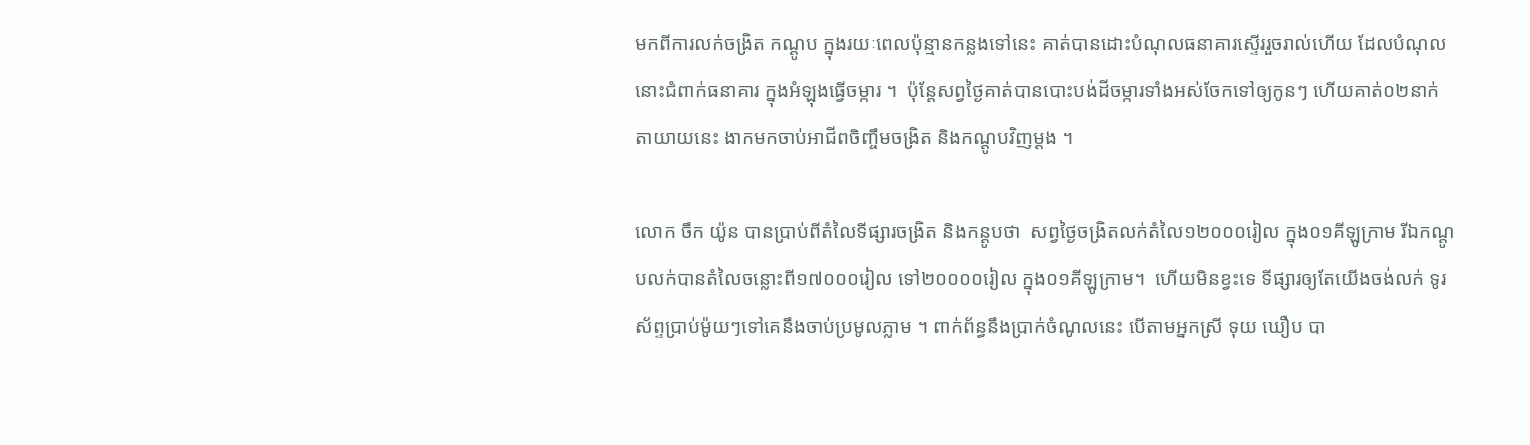មកពីការលក់ចង្រិត កណ្ដូប ក្នុងរយៈពេលប៉ុន្មានកន្លងទៅនេះ គាត់បានដោះបំណុលធនាគារស្ទើររួចរាល់ហើយ ដែលបំណុលនោះជំពាក់ធនាគារ ក្នុងអំឡុងធ្វើចម្ការ ។  ប៉ុន្តែសព្វថ្ងៃគាត់បានបោះបង់ដីចម្ការទាំងអស់ចែកទៅឲ្យកូនៗ ហើយគាត់០២នាក់តាយាយនេះ ងាកមកចាប់អាជីពចិញ្ចឹមចង្រិត និងកណ្ដូបវិញម្ដង ។

លោក ចឹក យ៉ូន បានប្រាប់ពីតំលៃទីផ្សារចង្រិត និងកន្ដូបថា  សព្វថ្ងៃចង្រិតលក់តំលៃ១២០០០រៀល ក្នុង០១គីឡូក្រាម រីឯកណ្ដូបលក់បានតំលៃចន្លោះពី១៧០០០រៀល ទៅ២០០០០រៀល ក្នុង០១គីឡូក្រាម។  ហើយមិនខ្វះទេ ទីផ្សារឲ្យតែយើងចង់លក់ ទូរស័ព្ទប្រាប់ម៉ូយៗទៅគេនឹងចាប់ប្រមូលភ្លាម ។ ពាក់ព័ន្ធនឹងប្រាក់ចំណូលនេះ បើតាមអ្នកស្រី ទុយ ឃឿប បា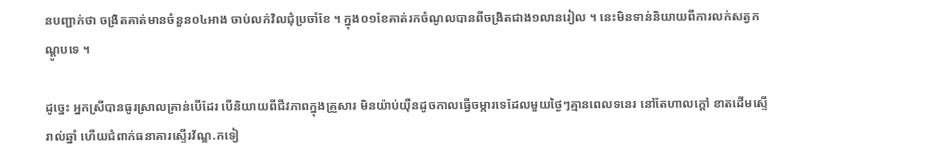នបញ្ជាក់ថា ចង្រិតគាត់មានចំនួន០៤អាង ចាប់លក់វិលជុំប្រចាំខែ ។ ក្នុង០១ខែគាត់រកចំណូលបានពីចង្រិតជាង១លានរៀល ។ នេះមិនទាន់និយាយពីការលក់សត្វកណ្ដូបទេ ។

ដូច្នេះ អ្នកស្រីបានធូរស្រាលគ្រាន់បើដែរ បើនិយាយពីជីវភាពក្នុងគ្រួសារ មិនយ៉ាប់យ៉ឺនដូចកាលធ្វើចម្ការទេដែលមួយថ្ងៃៗគ្មានពេលទនេរ នៅតែហាលក្ដៅ ខាតដើមស្ទើរាល់ឆ្នាំ ហើយជំពាក់ធនាគារស្ទើរវ័ណ្ឌ.កទៀ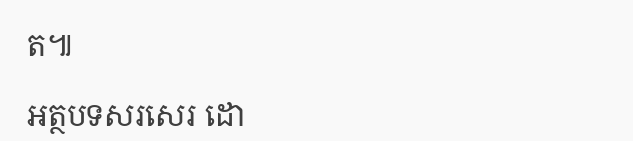ត៕

អត្ថបទសរសេរ ដោ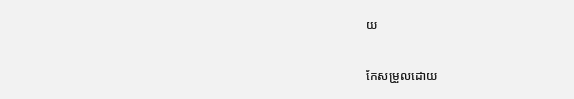យ

កែសម្រួលដោយ